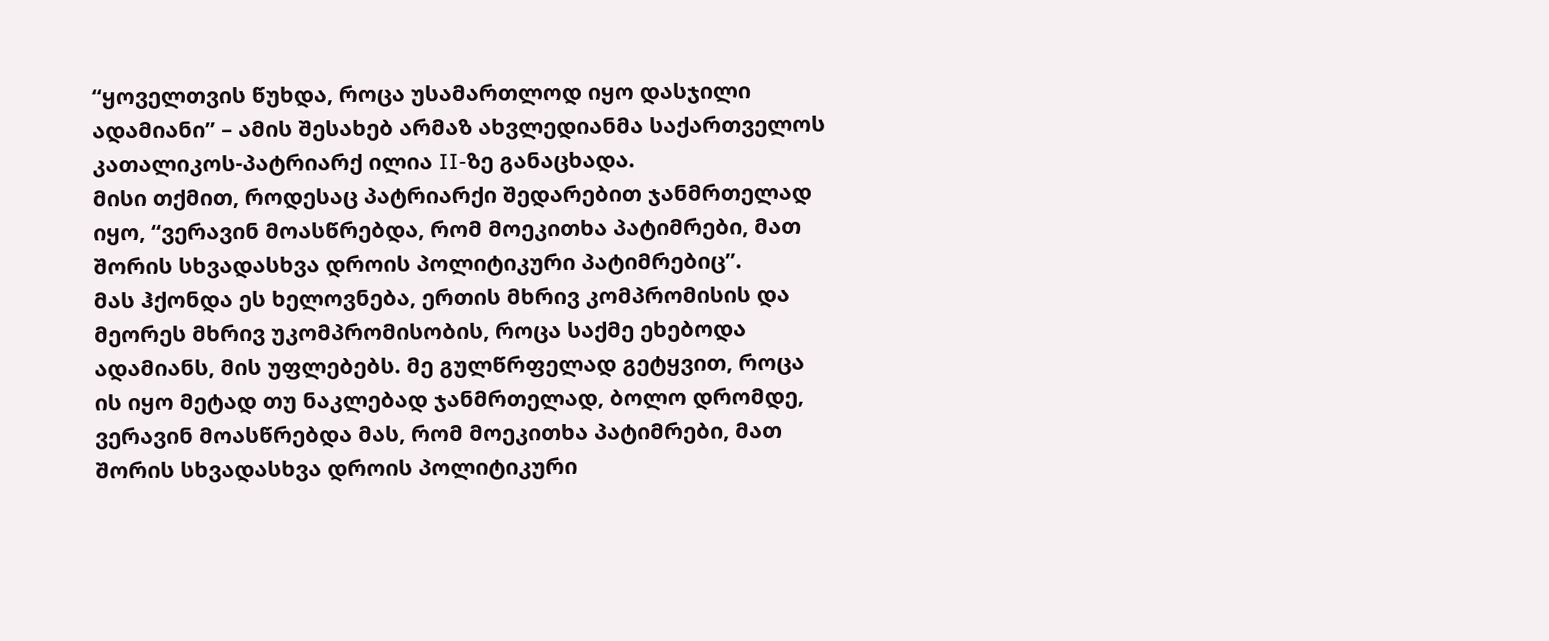“ყოველთვის წუხდა, როცა უსამართლოდ იყო დასჯილი ადამიანი” – ამის შესახებ არმაზ ახვლედიანმა საქართველოს კათალიკოს-პატრიარქ ილია II-ზე განაცხადა.
მისი თქმით, როდესაც პატრიარქი შედარებით ჯანმრთელად იყო, “ვერავინ მოასწრებდა, რომ მოეკითხა პატიმრები, მათ შორის სხვადასხვა დროის პოლიტიკური პატიმრებიც”.
მას ჰქონდა ეს ხელოვნება, ერთის მხრივ კომპრომისის და მეორეს მხრივ უკომპრომისობის, როცა საქმე ეხებოდა ადამიანს, მის უფლებებს. მე გულწრფელად გეტყვით, როცა ის იყო მეტად თუ ნაკლებად ჯანმრთელად, ბოლო დრომდე, ვერავინ მოასწრებდა მას, რომ მოეკითხა პატიმრები, მათ შორის სხვადასხვა დროის პოლიტიკური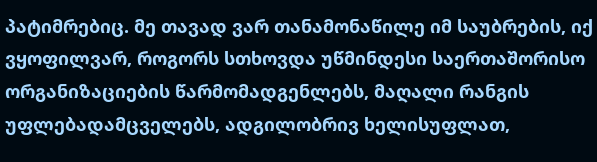პატიმრებიც. მე თავად ვარ თანამონაწილე იმ საუბრების, იქ ვყოფილვარ, როგორს სთხოვდა უწმინდესი საერთაშორისო ორგანიზაციების წარმომადგენლებს, მაღალი რანგის უფლებადამცველებს, ადგილობრივ ხელისუფლათ,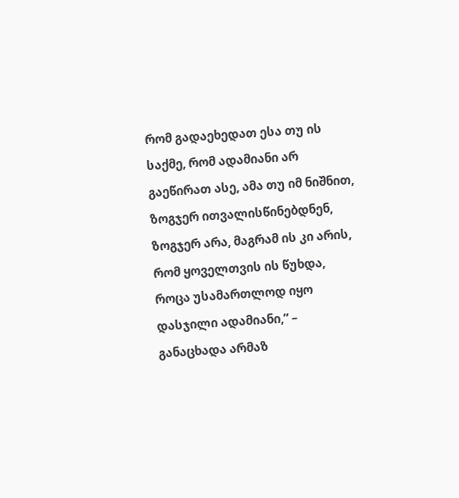რომ გადაეხედათ ესა თუ ის საქმე, რომ ადამიანი არ გაეწირათ ასე, ამა თუ იმ ნიშნით, ზოგჯერ ითვალისწინებდნენ, ზოგჯერ არა, მაგრამ ის კი არის, რომ ყოველთვის ის წუხდა, როცა უსამართლოდ იყო დასჯილი ადამიანი,” – განაცხადა არმაზ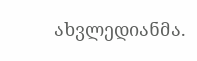ახვლედიანმა.